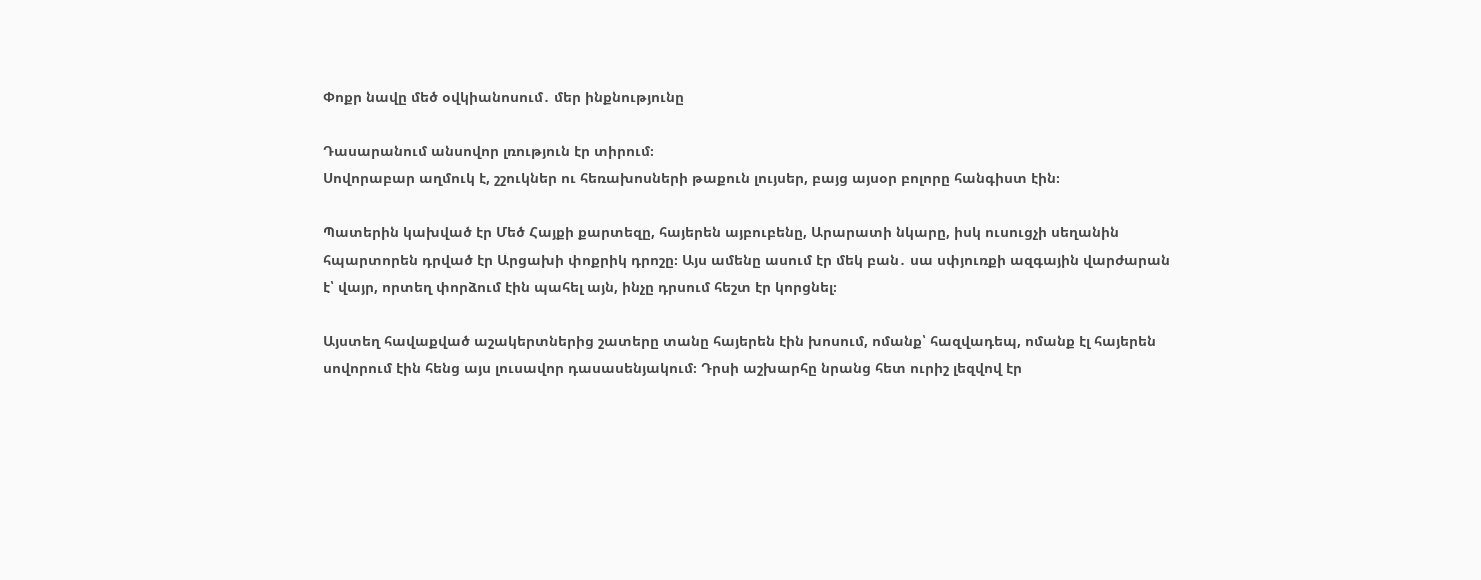Փոքր նավը մեծ օվկիանոսում․ մեր ինքնությունը

Դասարանում անսովոր լռություն էր տիրում։
Սովորաբար աղմուկ է, շշուկներ ու հեռախոսների թաքուն լույսեր, բայց այսօր բոլորը հանգիստ էին։

Պատերին կախված էր Մեծ Հայքի քարտեզը, հայերեն այբուբենը, Արարատի նկարը, իսկ ուսուցչի սեղանին հպարտորեն դրված էր Արցախի փոքրիկ դրոշը։ Այս ամենը ասում էր մեկ բան․ սա սփյուռքի ազգային վարժարան է՝ վայր, որտեղ փորձում էին պահել այն, ինչը դրսում հեշտ էր կորցնել։

Այստեղ հավաքված աշակերտներից շատերը տանը հայերեն էին խոսում, ոմանք՝ հազվադեպ, ոմանք էլ հայերեն սովորում էին հենց այս լուսավոր դասասենյակում։ Դրսի աշխարհը նրանց հետ ուրիշ լեզվով էր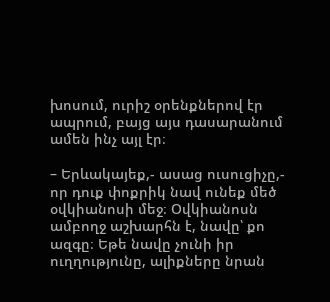խոսում, ուրիշ օրենքներով էր ապրում, բայց այս դասարանում ամեն ինչ այլ էր։

– Երևակայեք,- ասաց ուսուցիչը,- որ դուք փոքրիկ նավ ունեք մեծ օվկիանոսի մեջ։ Օվկիանոսն ամբողջ աշխարհն է, նավը՝ քո ազգը։ Եթե նավը չունի իր ուղղությունը, ալիքները նրան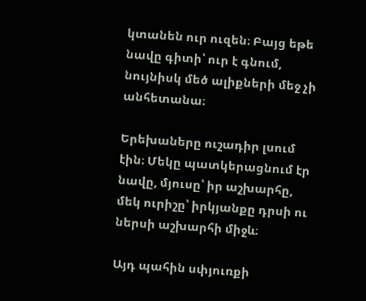կտանեն ուր ուզեն։ Բայց եթե նավը գիտի՝ ուր է գնում, նույնիսկ մեծ ալիքների մեջ չի անհետանա։

Երեխաները ուշադիր լսում էին։ Մեկը պատկերացնում էր նավը, մյուսը՝ իր աշխարհը, մեկ ուրիշը՝ իրկյանքը դրսի ու ներսի աշխարհի միջև։

Այդ պահին սփյուռքի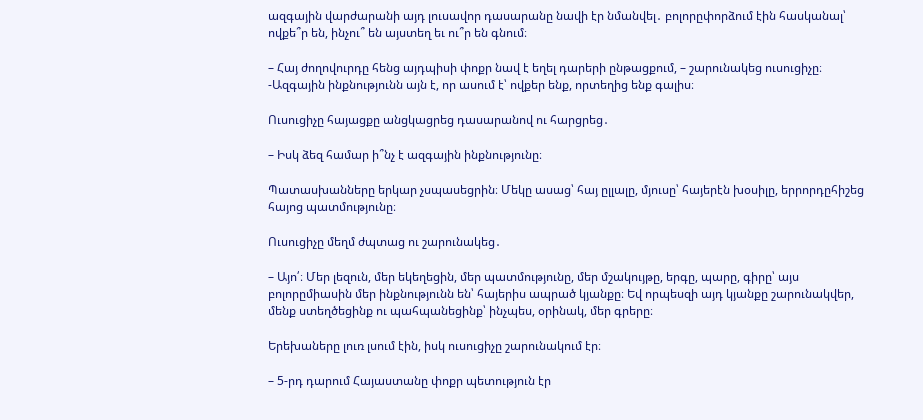ազգային վարժարանի այդ լուսավոր դասարանը նավի էր նմանվել․ բոլորըփորձում էին հասկանալ՝ ովքե՞ր են, ինչու՞ են այստեղ եւ ու՞ր են գնում։

– Հայ ժողովուրդը հենց այդպիսի փոքր նավ է եղել դարերի ընթացքում, – շարունակեց ուսուցիչը։ -Ազգային ինքնությունն այն է, որ ասում է՝ ովքեր ենք, որտեղից ենք գալիս։

Ուսուցիչը հայացքը անցկացրեց դասարանով ու հարցրեց․

– Իսկ ձեզ համար ի՞նչ է ազգային ինքնությունը։

Պատասխանները երկար չսպասեցրին։ Մեկը ասաց՝ հայ ըլլալը, մյուսը՝ հայերէն խօսիլը, երրորդըհիշեց հայոց պատմությունը։

Ուսուցիչը մեղմ ժպտաց ու շարունակեց․

– Այո՛։ Մեր լեզուն, մեր եկեղեցին, մեր պատմությունը, մեր մշակույթը, երգը, պարը, գիրը՝ այս բոլորըմիասին մեր ինքնությունն են՝ հայերիս ապրած կյանքը։ Եվ որպեսզի այդ կյանքը շարունակվեր, մենք ստեղծեցինք ու պահպանեցինք՝ ինչպես, օրինակ, մեր գրերը։

Երեխաները լուռ լսում էին, իսկ ուսուցիչը շարունակում էր։

– 5-րդ դարում Հայաստանը փոքր պետություն էր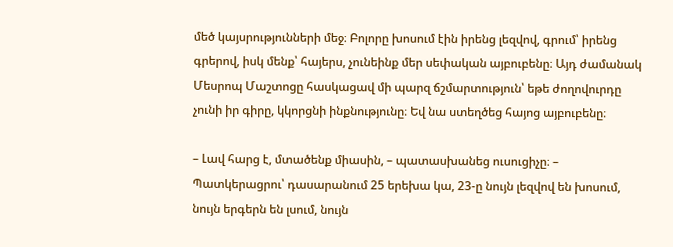մեծ կայսրությունների մեջ։ Բոլորը խոսում էին իրենց լեզվով, գրում՝ իրենց գրերով, իսկ մենք՝ հայերս, չունեինք մեր սեփական այբուբենը։ Այդ ժամանակ Մեսրոպ Մաշտոցը հասկացավ մի պարզ ճշմարտություն՝ եթե ժողովուրդը չունի իր գիրը, կկորցնի ինքնությունը։ Եվ նա ստեղծեց հայոց այբուբենը։

– Լավ հարց է, մտածենք միասին, – պատասխանեց ուսուցիչը։ – Պատկերացրու՝ դասարանում 25 երեխա կա, 23-ը նույն լեզվով են խոսում, նույն երգերն են լսում, նույն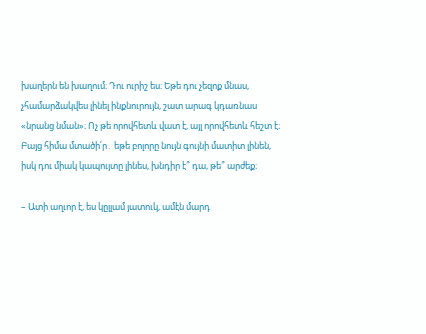խաղերն են խաղում։ Դու ուրիշ ես։ Եթե դու չեզոք մնաս, չհամարձակվես լինել ինքնուրույն, շատ արագ կդառնաս «նրանց նման»։ Ոչ թե որովհետև վատ է, այլ որովհետև հեշտ է։ Բայց հիմա մտածի՛ր․ եթե բոլորը նույն գույնի մատիտ լինեն, իսկ դու միակ կապույտը լինես, խնդիր է՞ դա, թե՞ արժեք։

– Ատի աղւոր է, ես կըլլամ յատուկ, ամէն մարդ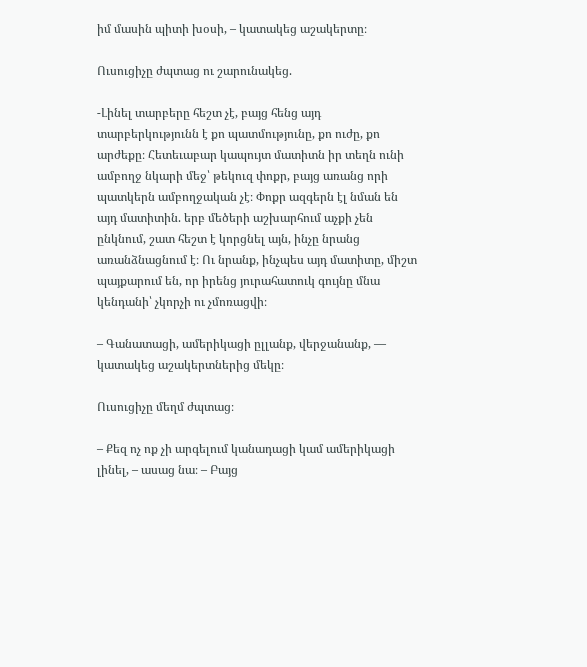իմ մասին պիտի խօսի, – կատակեց աշակերտը։

Ուսուցիչը ժպտաց ու շարունակեց.

-Լինել տարբերը հեշտ չէ, բայց հենց այդ տարբերկությունն է քո պատմությունը, քո ուժը, քո արժեքը։ Հետեւաբար կապույտ մատիտն իր տեղն ունի ամբողջ նկարի մեջ՝ թեկուզ փոքր, բայց առանց որի պատկերն ամբողջական չէ։ Փոքր ազգերն էլ նման են այդ մատիտին. երբ մեծերի աշխարհում աչքի չեն ընկնում, շատ հեշտ է կորցնել այն, ինչը նրանց առանձնացնում է։ Ու նրանք, ինչպես այդ մատիտը, միշտ պայքարում են, որ իրենց յուրահատուկ գույնը մնա կենդանի՝ չկորչի ու չմոռացվի։

– Գանատացի, ամերիկացի ըլլանք, վերջանանք, — կատակեց աշակերտներից մեկը։

Ուսուցիչը մեղմ ժպտաց։

– Քեզ ոչ ոք չի արգելում կանադացի կամ ամերիկացի լինել, – ասաց նա։ – Բայց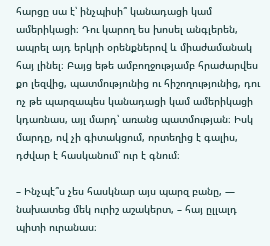հարցը սա է՝ ինչպիսի՞ կանադացի կամ ամերիկացի։ Դու կարող ես խոսել անգլերեն, ապրել այդ երկրի օրենքներով և միաժամանակ հայ լինել։ Բայց եթե ամբողջությամբ հրաժարվես քո լեզվից, պատմությունից ու հիշողությունից, դու ոչ թե պարզապես կանադացի կամ ամերիկացի կդառնաս, այլ մարդ՝ առանց պատմության։ Իսկ մարդը, ով չի գիտակցում, որտեղից է գալիս, դժվար է հասկանում՝ ուր է գնում։

– Ինչպէ՞ս չես հասկնար այս պարզ բանը, — նախատեց մեկ ուրիշ աշակերտ, – հայ ըլլալդ պիտի ուրանաս։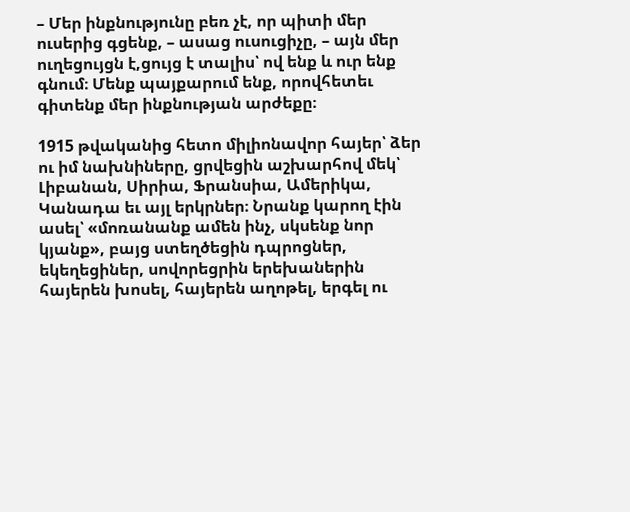– Մեր ինքնությունը բեռ չէ, որ պիտի մեր ուսերից գցենք, – ասաց ուսուցիչը, – այն մեր ուղեցույցն է,ցույց է տալիս՝ ով ենք և ուր ենք գնում։ Մենք պայքարում ենք, որովհետեւ գիտենք մեր ինքնության արժեքը։

1915 թվականից հետո միլիոնավոր հայեր՝ ձեր ու իմ նախնիները, ցրվեցին աշխարհով մեկ՝ Լիբանան, Սիրիա, Ֆրանսիա, Ամերիկա, Կանադա եւ այլ երկրներ։ Նրանք կարող էին ասել՝ «մոռանանք ամեն ինչ, սկսենք նոր կյանք», բայց ստեղծեցին դպրոցներ, եկեղեցիներ, սովորեցրին երեխաներին հայերեն խոսել, հայերեն աղոթել, երգել ու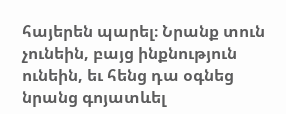հայերեն պարել։ Նրանք տուն չունեին, բայց ինքնություն ունեին, եւ հենց դա օգնեց նրանց գոյատևել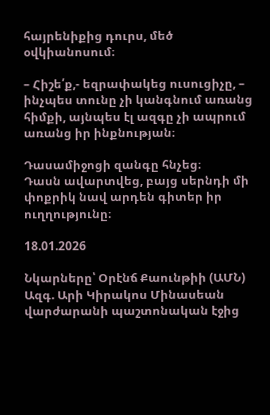հայրենիքից դուրս, մեծ օվկիանոսում։

– Հիշե՛ք,- եզրափակեց ուսուցիչը, – ինչպես տունը չի կանգնում առանց հիմքի, այնպես էլ ազգը չի ապրում առանց իր ինքնության։

Դասամիջոցի զանգը հնչեց։
Դասն ավարտվեց, բայց սերնդի մի փոքրիկ նավ արդեն գիտեր իր ուղղությունը։

18.01.2026

Նկարները՝ Օրէնճ Քաունթիի (ԱՄՆ) Ազգ. Արի Կիրակոս Մինասեան վարժարանի պաշտոնական էջից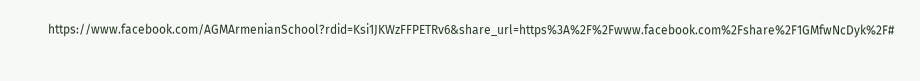https://www.facebook.com/AGMArmenianSchool?rdid=Ksi1JKWzFFPETRv6&share_url=https%3A%2F%2Fwww.facebook.com%2Fshare%2F1GMfwNcDyk%2F#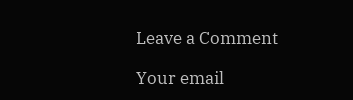Leave a Comment

Your email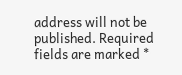address will not be published. Required fields are marked *